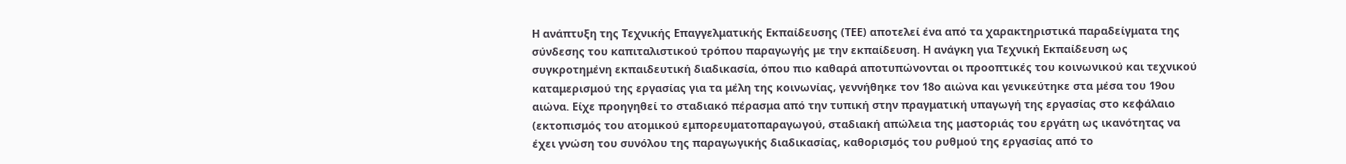Η ανάπτυξη της Τεχνικής Επαγγελματικής Εκπαίδευσης (ΤΕΕ) αποτελεί ένα από τα χαρακτηριστικά παραδείγματα της σύνδεσης του καπιταλιστικού τρόπου παραγωγής με την εκπαίδευση. Η ανάγκη για Τεχνική Εκπαίδευση ως συγκροτημένη εκπαιδευτική διαδικασία, όπου πιο καθαρά αποτυπώνονται οι προοπτικές του κοινωνικού και τεχνικού καταμερισμού της εργασίας για τα μέλη της κοινωνίας, γεννήθηκε τον 18ο αιώνα και γενικεύτηκε στα μέσα του 19ου αιώνα. Είχε προηγηθεί το σταδιακό πέρασμα από την τυπική στην πραγματική υπαγωγή της εργασίας στο κεφάλαιο (εκτοπισμός του ατομικού εμπορευματοπαραγωγού, σταδιακή απώλεια της μαστοριάς του εργάτη ως ικανότητας να έχει γνώση του συνόλου της παραγωγικής διαδικασίας, καθορισμός του ρυθμού της εργασίας από το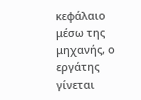κεφάλαιο μέσω της μηχανής, ο εργάτης γίνεται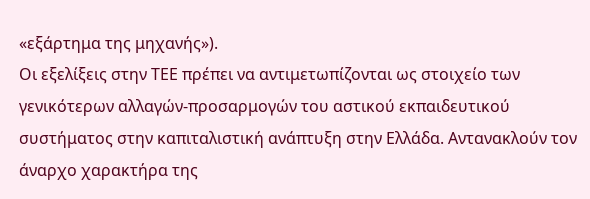«εξάρτημα της μηχανής»).
Οι εξελίξεις στην ΤΕΕ πρέπει να αντιμετωπίζονται ως στοιχείο των γενικότερων αλλαγών-προσαρμογών του αστικού εκπαιδευτικού συστήματος στην καπιταλιστική ανάπτυξη στην Ελλάδα. Αντανακλούν τον άναρχο χαρακτήρα της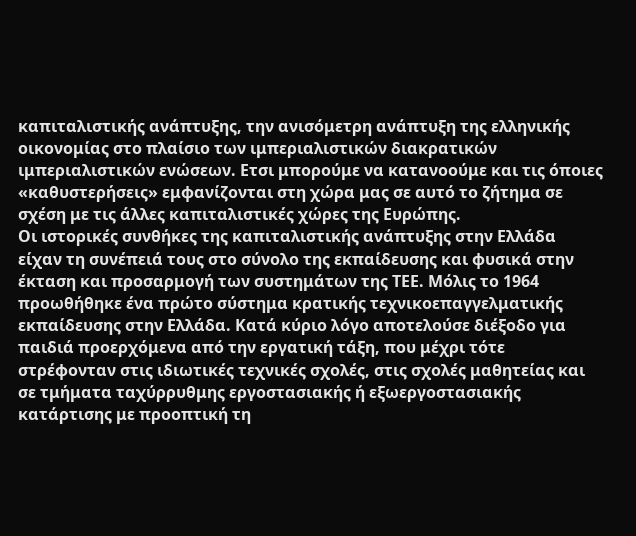καπιταλιστικής ανάπτυξης, την ανισόμετρη ανάπτυξη της ελληνικής οικονομίας στο πλαίσιο των ιμπεριαλιστικών διακρατικών ιμπεριαλιστικών ενώσεων. Ετσι μπορούμε να κατανοούμε και τις όποιες «καθυστερήσεις» εμφανίζονται στη χώρα μας σε αυτό το ζήτημα σε σχέση με τις άλλες καπιταλιστικές χώρες της Ευρώπης.
Οι ιστορικές συνθήκες της καπιταλιστικής ανάπτυξης στην Ελλάδα είχαν τη συνέπειά τους στο σύνολο της εκπαίδευσης και φυσικά στην έκταση και προσαρμογή των συστημάτων της ΤΕΕ. Μόλις το 1964 προωθήθηκε ένα πρώτο σύστημα κρατικής τεχνικοεπαγγελματικής εκπαίδευσης στην Ελλάδα. Κατά κύριο λόγο αποτελούσε διέξοδο για παιδιά προερχόμενα από την εργατική τάξη, που μέχρι τότε στρέφονταν στις ιδιωτικές τεχνικές σχολές, στις σχολές μαθητείας και σε τμήματα ταχύρρυθμης εργοστασιακής ή εξωεργοστασιακής κατάρτισης με προοπτική τη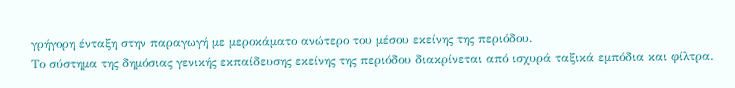γρήγορη ένταξη στην παραγωγή με μεροκάματο ανώτερο του μέσου εκείνης της περιόδου.
Το σύστημα της δημόσιας γενικής εκπαίδευσης εκείνης της περιόδου διακρίνεται από ισχυρά ταξικά εμπόδια και φίλτρα.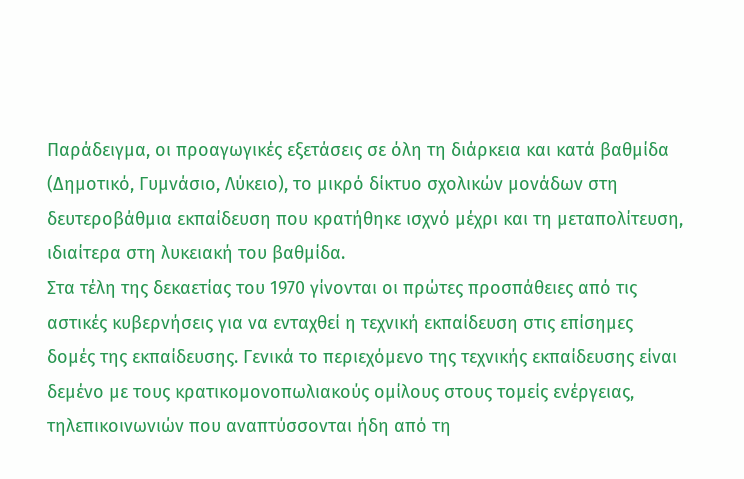Παράδειγμα, οι προαγωγικές εξετάσεις σε όλη τη διάρκεια και κατά βαθμίδα (Δημοτικό, Γυμνάσιο, Λύκειο), το μικρό δίκτυο σχολικών μονάδων στη δευτεροβάθμια εκπαίδευση που κρατήθηκε ισχνό μέχρι και τη μεταπολίτευση, ιδιαίτερα στη λυκειακή του βαθμίδα.
Στα τέλη της δεκαετίας του 1970 γίνονται οι πρώτες προσπάθειες από τις αστικές κυβερνήσεις για να ενταχθεί η τεχνική εκπαίδευση στις επίσημες δομές της εκπαίδευσης. Γενικά το περιεχόμενο της τεχνικής εκπαίδευσης είναι δεμένο με τους κρατικομονοπωλιακούς ομίλους στους τομείς ενέργειας, τηλεπικοινωνιών που αναπτύσσονται ήδη από τη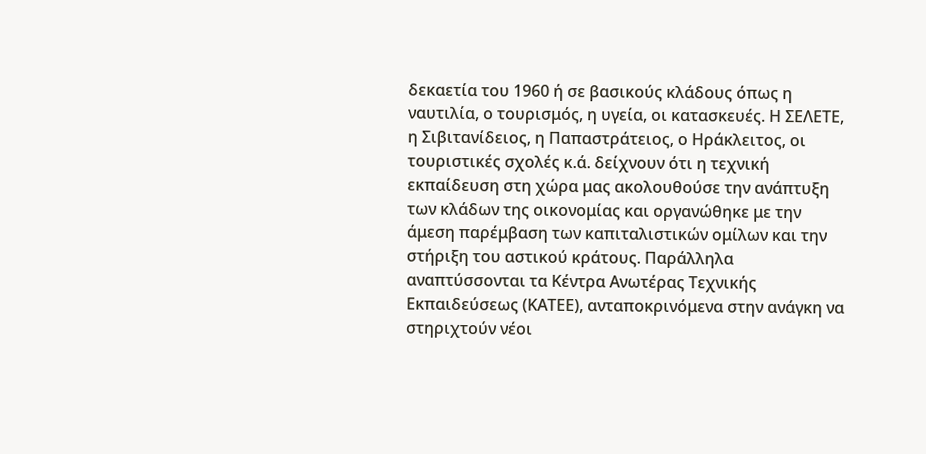δεκαετία του 1960 ή σε βασικούς κλάδους όπως η ναυτιλία, ο τουρισμός, η υγεία, οι κατασκευές. Η ΣΕΛΕΤΕ, η Σιβιτανίδειος, η Παπαστράτειος, ο Ηράκλειτος, οι τουριστικές σχολές κ.ά. δείχνουν ότι η τεχνική εκπαίδευση στη χώρα μας ακολουθούσε την ανάπτυξη των κλάδων της οικονομίας και οργανώθηκε με την άμεση παρέμβαση των καπιταλιστικών ομίλων και την στήριξη του αστικού κράτους. Παράλληλα αναπτύσσονται τα Κέντρα Ανωτέρας Τεχνικής Εκπαιδεύσεως (ΚΑΤΕΕ), ανταποκρινόμενα στην ανάγκη να στηριχτούν νέοι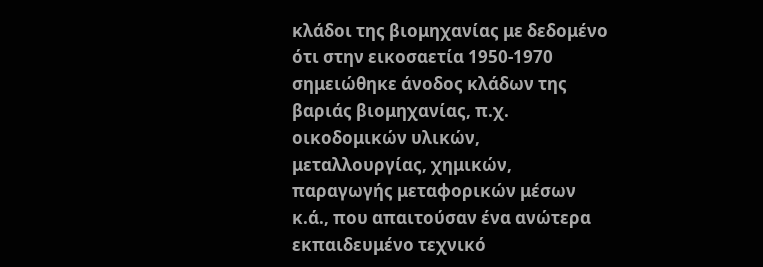κλάδοι της βιομηχανίας με δεδομένο ότι στην εικοσαετία 1950-1970 σημειώθηκε άνοδος κλάδων της βαριάς βιομηχανίας, π.χ. οικοδομικών υλικών, μεταλλουργίας, χημικών, παραγωγής μεταφορικών μέσων κ.ά., που απαιτούσαν ένα ανώτερα εκπαιδευμένο τεχνικό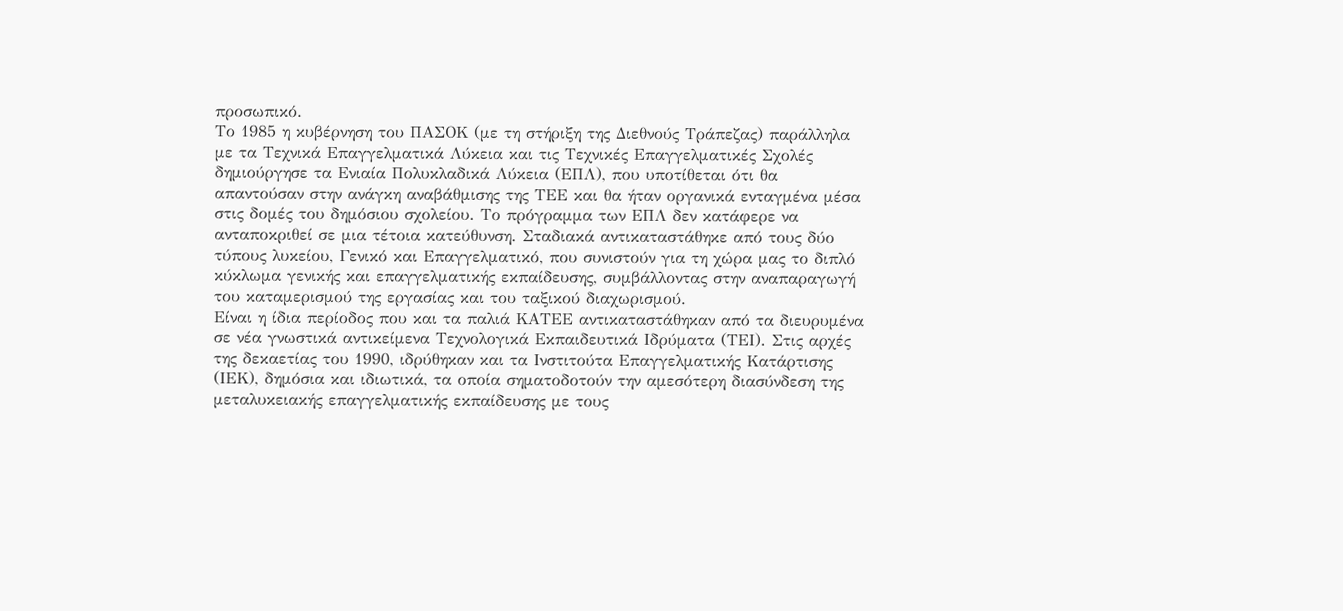προσωπικό.
Το 1985 η κυβέρνηση του ΠΑΣΟΚ (με τη στήριξη της Διεθνούς Τράπεζας) παράλληλα με τα Τεχνικά Επαγγελματικά Λύκεια και τις Τεχνικές Επαγγελματικές Σχολές δημιούργησε τα Ενιαία Πολυκλαδικά Λύκεια (ΕΠΛ), που υποτίθεται ότι θα απαντούσαν στην ανάγκη αναβάθμισης της ΤΕΕ και θα ήταν οργανικά ενταγμένα μέσα στις δομές του δημόσιου σχολείου. Το πρόγραμμα των ΕΠΛ δεν κατάφερε να ανταποκριθεί σε μια τέτοια κατεύθυνση. Σταδιακά αντικαταστάθηκε από τους δύο τύπους λυκείου, Γενικό και Επαγγελματικό, που συνιστούν για τη χώρα μας το διπλό κύκλωμα γενικής και επαγγελματικής εκπαίδευσης, συμβάλλοντας στην αναπαραγωγή του καταμερισμού της εργασίας και του ταξικού διαχωρισμού.
Είναι η ίδια περίοδος που και τα παλιά ΚΑΤΕΕ αντικαταστάθηκαν από τα διευρυμένα σε νέα γνωστικά αντικείμενα Τεχνολογικά Εκπαιδευτικά Ιδρύματα (ΤΕΙ). Στις αρχές της δεκαετίας του 1990, ιδρύθηκαν και τα Ινστιτούτα Επαγγελματικής Κατάρτισης (ΙΕΚ), δημόσια και ιδιωτικά, τα οποία σηματοδοτούν την αμεσότερη διασύνδεση της μεταλυκειακής επαγγελματικής εκπαίδευσης με τους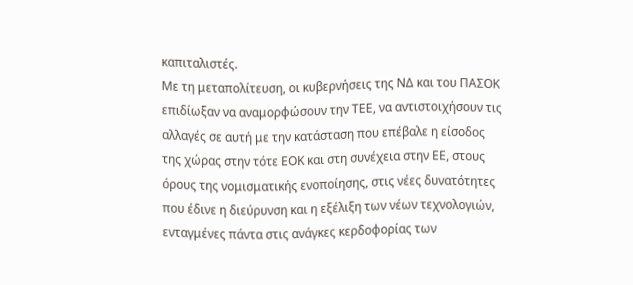καπιταλιστές.
Με τη μεταπολίτευση, οι κυβερνήσεις της ΝΔ και του ΠΑΣΟΚ επιδίωξαν να αναμορφώσουν την ΤΕΕ, να αντιστοιχήσουν τις αλλαγές σε αυτή με την κατάσταση που επέβαλε η είσοδος της χώρας στην τότε ΕΟΚ και στη συνέχεια στην ΕΕ, στους όρους της νομισματικής ενοποίησης, στις νέες δυνατότητες που έδινε η διεύρυνση και η εξέλιξη των νέων τεχνολογιών, ενταγμένες πάντα στις ανάγκες κερδοφορίας των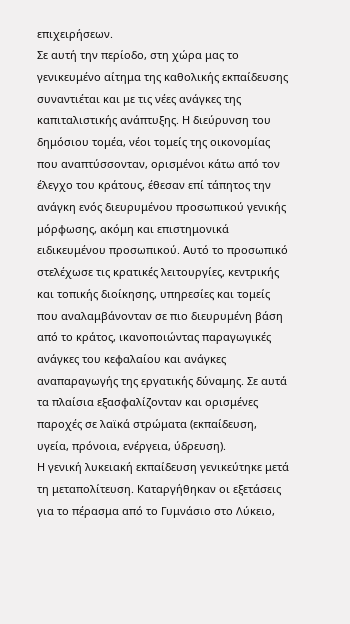επιχειρήσεων.
Σε αυτή την περίοδο, στη χώρα μας το γενικευμένο αίτημα της καθολικής εκπαίδευσης συναντιέται και με τις νέες ανάγκες της καπιταλιστικής ανάπτυξης. Η διεύρυνση του δημόσιου τομέα, νέοι τομείς της οικονομίας που αναπτύσσονταν, ορισμένοι κάτω από τον έλεγχο του κράτους, έθεσαν επί τάπητος την ανάγκη ενός διευρυμένου προσωπικού γενικής μόρφωσης, ακόμη και επιστημονικά ειδικευμένου προσωπικού. Αυτό το προσωπικό στελέχωσε τις κρατικές λειτουργίες, κεντρικής και τοπικής διοίκησης, υπηρεσίες και τομείς που αναλαμβάνονταν σε πιο διευρυμένη βάση από το κράτος, ικανοποιώντας παραγωγικές ανάγκες του κεφαλαίου και ανάγκες αναπαραγωγής της εργατικής δύναμης. Σε αυτά τα πλαίσια εξασφαλίζονταν και ορισμένες παροχές σε λαϊκά στρώματα (εκπαίδευση, υγεία, πρόνοια, ενέργεια, ύδρευση).
Η γενική λυκειακή εκπαίδευση γενικεύτηκε μετά τη μεταπολίτευση. Καταργήθηκαν οι εξετάσεις για το πέρασμα από το Γυμνάσιο στο Λύκειο,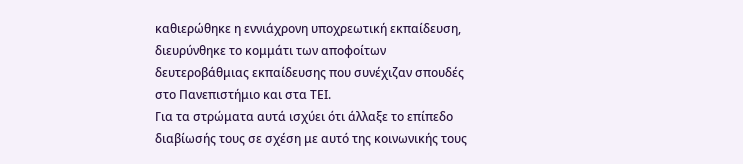καθιερώθηκε η εννιάχρονη υποχρεωτική εκπαίδευση, διευρύνθηκε το κομμάτι των αποφοίτων δευτεροβάθμιας εκπαίδευσης που συνέχιζαν σπουδές στο Πανεπιστήμιο και στα ΤΕΙ.
Για τα στρώματα αυτά ισχύει ότι άλλαξε το επίπεδο διαβίωσής τους σε σχέση με αυτό της κοινωνικής τους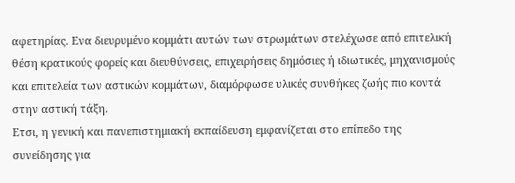αφετηρίας. Ενα διευρυμένο κομμάτι αυτών των στρωμάτων στελέχωσε από επιτελική θέση κρατικούς φορείς και διευθύνσεις, επιχειρήσεις δημόσιες ή ιδιωτικές, μηχανισμούς και επιτελεία των αστικών κομμάτων, διαμόρφωσε υλικές συνθήκες ζωής πιο κοντά στην αστική τάξη.
Ετσι, η γενική και πανεπιστημιακή εκπαίδευση εμφανίζεται στο επίπεδο της συνείδησης για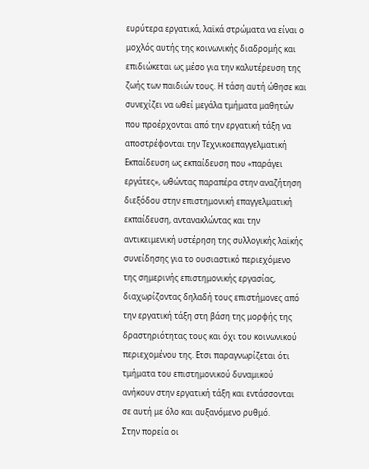ευρύτερα εργατικά, λαϊκά στρώματα να είναι ο μοχλός αυτής της κοινωνικής διαδρομής και επιδιώκεται ως μέσο για την καλυτέρευση της ζωής των παιδιών τους. Η τάση αυτή ώθησε και συνεχίζει να ωθεί μεγάλα τμήματα μαθητών που προέρχονται από την εργατική τάξη να αποστρέφονται την Τεχνικοεπαγγελματική Εκπαίδευση ως εκπαίδευση που «παράγει εργάτες», ωθώντας παραπέρα στην αναζήτηση διεξόδου στην επιστημονική επαγγελματική εκπαίδευση, αντανακλώντας και την αντικειμενική υστέρηση της συλλογικής λαϊκής συνείδησης για το ουσιαστικό περιεχόμενο της σημερινής επιστημονικής εργασίας, διαχωρίζοντας δηλαδή τους επιστήμονες από την εργατική τάξη στη βάση της μορφής της δραστηριότητας τους και όχι του κοινωνικού περιεχομένου της. Ετσι παραγνωρίζεται ότι τμήματα του επιστημονικού δυναμικού ανήκουν στην εργατική τάξη και εντάσσονται σε αυτή με όλο και αυξανόμενο ρυθμό.
Στην πορεία οι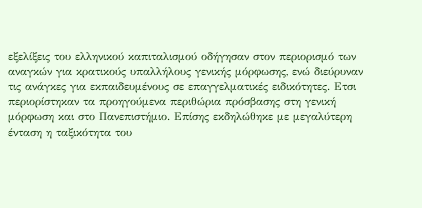εξελίξεις του ελληνικού καπιταλισμού οδήγησαν στον περιορισμό των αναγκών για κρατικούς υπαλλήλους γενικής μόρφωσης, ενώ διεύρυναν τις ανάγκες για εκπαιδευμένους σε επαγγελματικές ειδικότητες. Ετσι περιορίστηκαν τα προηγούμενα περιθώρια πρόσβασης στη γενική μόρφωση και στο Πανεπιστήμιο. Επίσης εκδηλώθηκε με μεγαλύτερη ένταση η ταξικότητα του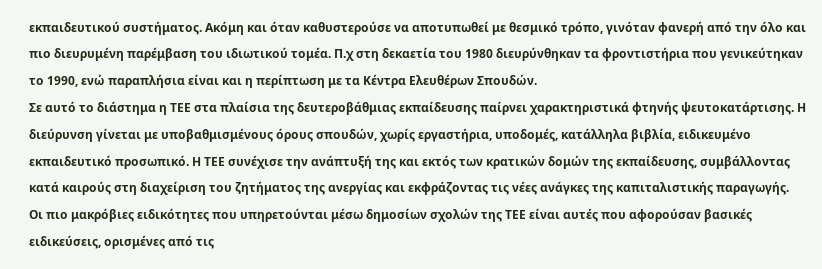εκπαιδευτικού συστήματος. Ακόμη και όταν καθυστερούσε να αποτυπωθεί με θεσμικό τρόπο, γινόταν φανερή από την όλο και πιο διευρυμένη παρέμβαση του ιδιωτικού τομέα. Π.χ στη δεκαετία του 1980 διευρύνθηκαν τα φροντιστήρια που γενικεύτηκαν το 1990, ενώ παραπλήσια είναι και η περίπτωση με τα Κέντρα Ελευθέρων Σπουδών.
Σε αυτό το διάστημα η ΤΕΕ στα πλαίσια της δευτεροβάθμιας εκπαίδευσης παίρνει χαρακτηριστικά φτηνής ψευτοκατάρτισης. Η διεύρυνση γίνεται με υποβαθμισμένους όρους σπουδών, χωρίς εργαστήρια, υποδομές, κατάλληλα βιβλία, ειδικευμένο εκπαιδευτικό προσωπικό. Η ΤΕΕ συνέχισε την ανάπτυξή της και εκτός των κρατικών δομών της εκπαίδευσης, συμβάλλοντας κατά καιρούς στη διαχείριση του ζητήματος της ανεργίας και εκφράζοντας τις νέες ανάγκες της καπιταλιστικής παραγωγής.
Οι πιο μακρόβιες ειδικότητες που υπηρετούνται μέσω δημοσίων σχολών της ΤΕΕ είναι αυτές που αφορούσαν βασικές ειδικεύσεις, ορισμένες από τις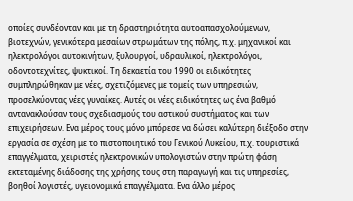οποίες συνδέονταν και με τη δραστηριότητα αυτοαπασχολούμενων, βιοτεχνών, γενικότερα μεσαίων στρωμάτων της πόλης, π.χ. μηχανικοί και ηλεκτρολόγοι αυτοκινήτων, ξυλουργοί, υδραυλικοί, ηλεκτρολόγοι, οδοντοτεχνίτες, ψυκτικοί. Τη δεκαετία του 1990 οι ειδικότητες συμπληρώθηκαν με νέες, σχετιζόμενες με τομείς των υπηρεσιών, προσελκύοντας νέες γυναίκες. Αυτές οι νέες ειδικότητες ως ένα βαθμό αντανακλούσαν τους σχεδιασμούς του αστικού συστήματος και των επιχειρήσεων. Ενα μέρος τους μόνο μπόρεσε να δώσει καλύτερη διέξοδο στην εργασία σε σχέση με το πιστοποιητικό του Γενικού Λυκείου, π.χ. τουριστικά επαγγέλματα, χειριστές ηλεκτρονικών υπολογιστών στην πρώτη φάση εκτεταμένης διάδοσης της χρήσης τους στη παραγωγή και τις υπηρεσίες, βοηθοί λογιστές, υγειονομικά επαγγέλματα. Ενα άλλο μέρος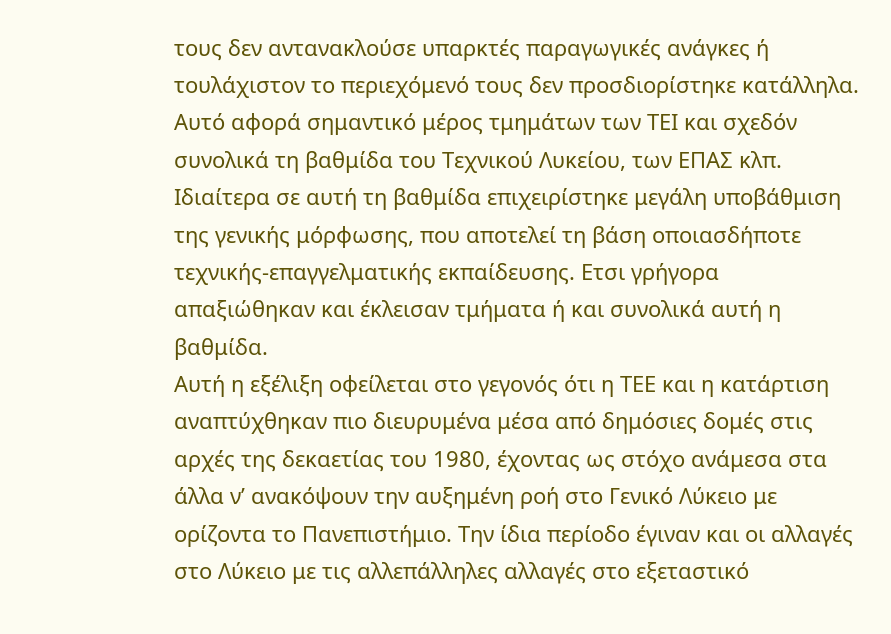τους δεν αντανακλούσε υπαρκτές παραγωγικές ανάγκες ή τουλάχιστον το περιεχόμενό τους δεν προσδιορίστηκε κατάλληλα. Αυτό αφορά σημαντικό μέρος τμημάτων των ΤΕΙ και σχεδόν συνολικά τη βαθμίδα του Τεχνικού Λυκείου, των ΕΠΑΣ κλπ. Ιδιαίτερα σε αυτή τη βαθμίδα επιχειρίστηκε μεγάλη υποβάθμιση της γενικής μόρφωσης, που αποτελεί τη βάση οποιασδήποτε τεχνικής-επαγγελματικής εκπαίδευσης. Ετσι γρήγορα απαξιώθηκαν και έκλεισαν τμήματα ή και συνολικά αυτή η βαθμίδα.
Αυτή η εξέλιξη οφείλεται στο γεγονός ότι η ΤΕΕ και η κατάρτιση αναπτύχθηκαν πιο διευρυμένα μέσα από δημόσιες δομές στις αρχές της δεκαετίας του 1980, έχοντας ως στόχο ανάμεσα στα άλλα ν’ ανακόψουν την αυξημένη ροή στο Γενικό Λύκειο με ορίζοντα το Πανεπιστήμιο. Την ίδια περίοδο έγιναν και οι αλλαγές στο Λύκειο με τις αλλεπάλληλες αλλαγές στο εξεταστικό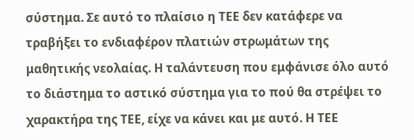σύστημα. Σε αυτό το πλαίσιο η ΤΕΕ δεν κατάφερε να τραβήξει το ενδιαφέρον πλατιών στρωμάτων της μαθητικής νεολαίας. Η ταλάντευση που εμφάνισε όλο αυτό το διάστημα το αστικό σύστημα για το πού θα στρέψει το χαρακτήρα της ΤΕΕ, είχε να κάνει και με αυτό. Η ΤΕΕ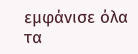εμφάνισε όλα τα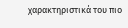χαρακτηριστικά του πιο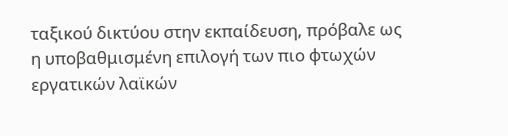ταξικού δικτύου στην εκπαίδευση, πρόβαλε ως η υποβαθμισμένη επιλογή των πιο φτωχών εργατικών λαϊκών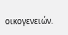οικογενειών.